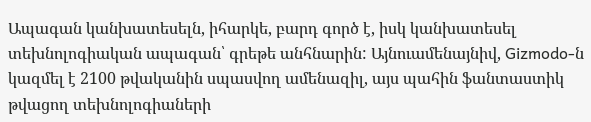Ապագան կանխատեսելն, իհարկե, բարդ գործ է, իսկ կանխատեսել տեխնոլոգիական ապագան՝ գրեթե անհնարին: Այնուամենայնիվ, Gizmodo-ն կազմել է 2100 թվականին սպասվող ամենազիլ, այս պահին ֆանտաստիկ թվացող տեխնոլոգիաների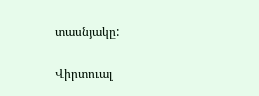տասնյակը:

Վիրտուալ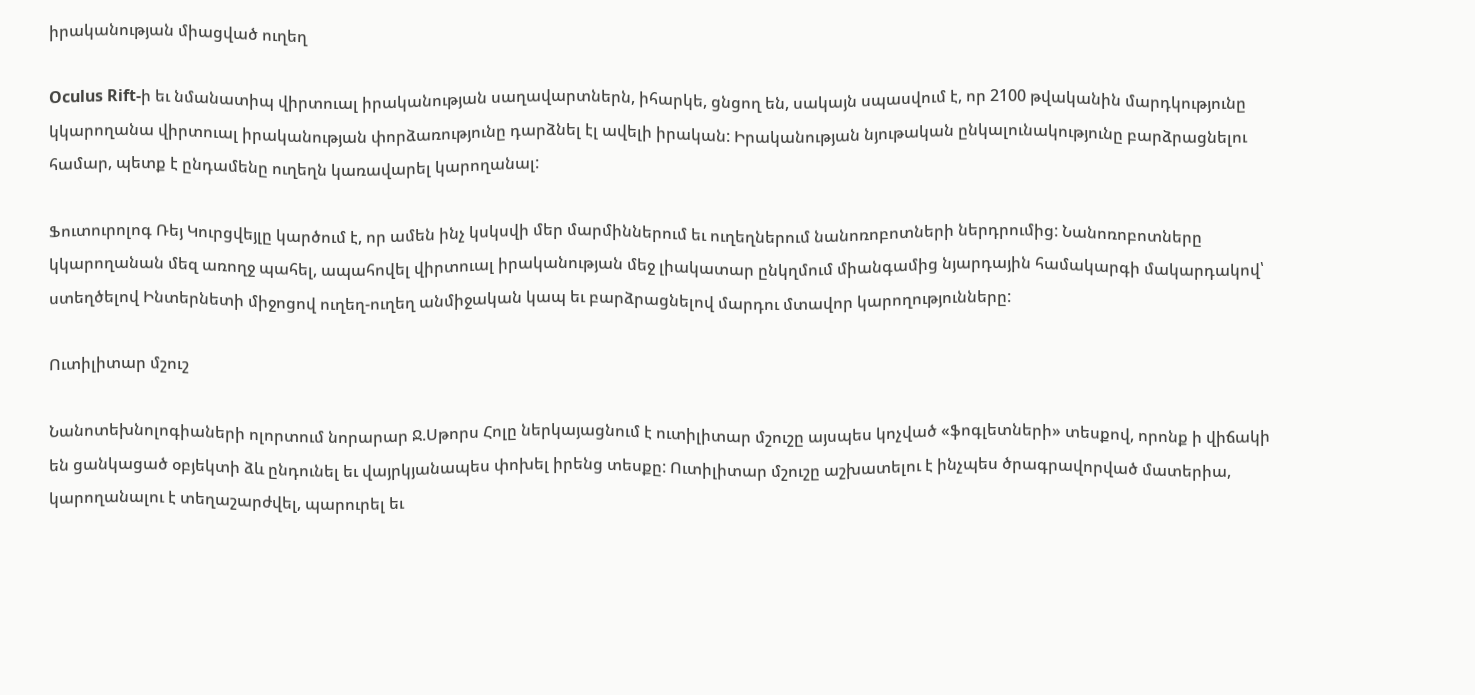իրականության միացված ուղեղ

Oculus Rift-ի եւ նմանատիպ վիրտուալ իրականության սաղավարտներն, իհարկե, ցնցող են, սակայն սպասվում է, որ 2100 թվականին մարդկությունը կկարողանա վիրտուալ իրականության փորձառությունը դարձնել էլ ավելի իրական: Իրականության նյութական ընկալունակությունը բարձրացնելու համար, պետք է ընդամենը ուղեղն կառավարել կարողանալ:

Ֆուտուրոլոգ Ռեյ Կուրցվեյլը կարծում է, որ ամեն ինչ կսկսվի մեր մարմիններում եւ ուղեղներում նանոռոբոտների ներդրումից: Նանոռոբոտները կկարողանան մեզ առողջ պահել, ապահովել վիրտուալ իրականության մեջ լիակատար ընկղմում միանգամից նյարդային համակարգի մակարդակով՝ ստեղծելով Ինտերնետի միջոցով ուղեղ-ուղեղ անմիջական կապ եւ բարձրացնելով մարդու մտավոր կարողությունները:

Ուտիլիտար մշուշ

Նանոտեխնոլոգիաների ոլորտում նորարար Ջ.Սթորս Հոլը ներկայացնում է ուտիլիտար մշուշը այսպես կոչված «ֆոգլետների» տեսքով, որոնք ի վիճակի են ցանկացած օբյեկտի ձև ընդունել եւ վայրկյանապես փոխել իրենց տեսքը: Ուտիլիտար մշուշը աշխատելու է ինչպես ծրագրավորված մատերիա, կարողանալու է տեղաշարժվել, պարուրել եւ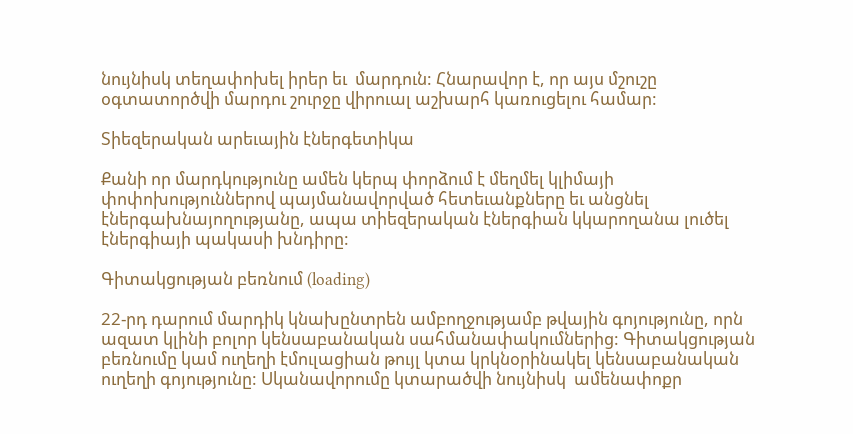նույնիսկ տեղափոխել իրեր եւ  մարդուն: Հնարավոր է, որ այս մշուշը օգտատործվի մարդու շուրջը վիրուալ աշխարհ կառուցելու համար:

Տիեզերական արեւային էներգետիկա

Քանի որ մարդկությունը ամեն կերպ փորձում է մեղմել կլիմայի փոփոխություններով պայմանավորված հետեւանքները եւ անցնել էներգախնայողությանը, ապա տիեզերական էներգիան կկարողանա լուծել էներգիայի պակասի խնդիրը:

Գիտակցության բեռնում (loading)

22-րդ դարում մարդիկ կնախընտրեն ամբողջությամբ թվային գոյությունը, որն ազատ կլինի բոլոր կենսաբանական սահմանափակումներից: Գիտակցության բեռնումը կամ ուղեղի էմուլացիան թույլ կտա կրկնօրինակել կենսաբանական ուղեղի գոյությունը: Սկանավորումը կտարածվի նույնիսկ  ամենափոքր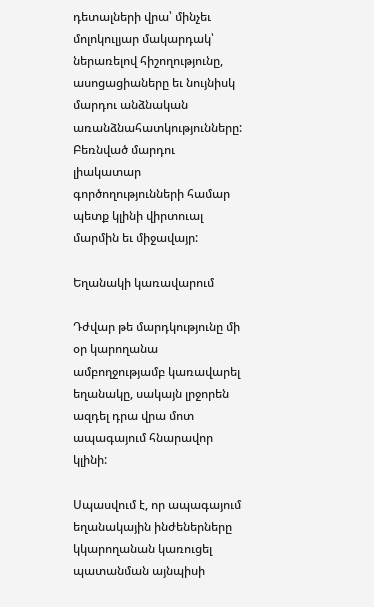դետալների վրա՝ մինչեւ մոլոկուլյար մակարդակ՝ ներառելով հիշողությունը, ասոցացիաները եւ նույնիսկ մարդու անձնական առանձնահատկությունները: Բեռնված մարդու լիակատար գործողությունների համար պետք կլինի վիրտուալ մարմին եւ միջավայր:

Եղանակի կառավարում

Դժվար թե մարդկությունը մի օր կարողանա ամբողջությամբ կառավարել եղանակը, սակայն լրջորեն ազդել դրա վրա մոտ ապագայում հնարավոր կլինի:

Սպասվում է, որ ապագայում եղանակային ինժեներները կկարողանան կառուցել պատանման այնպիսի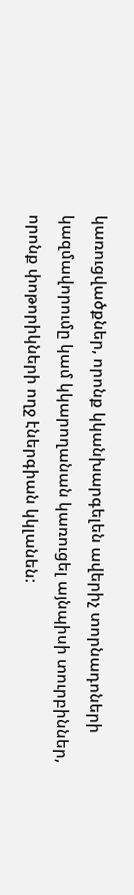կառուցվածքներ, որոնք կկանխարգելեն ավերիչ տորնադոների կազմավորումը կամ կկարողանան կառուցել այնպիսի տուրբիններ, որոնք փոթորիկների ողջ էներգիան կկլանեն: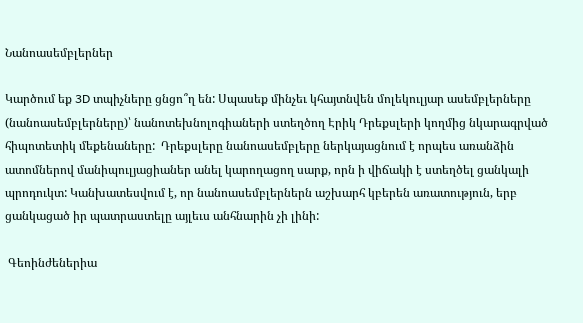Նանոասեմբլերներ

Կարծում եք 3D տպիչները ցնցո՞ղ են: Սպասեք մինչեւ կհայտնվեն մոլեկուլյար ասեմբլերները (նանոասեմբլերները)՝ նանոտեխնոլոգիաների ստեղծող Էրիկ Դրեքսլերի կողմից նկարագրված հիպոտետիկ մեքենաները:  Դրեքսլերը նանոասեմբլերը ներկայացնում է որպես առանձին ատոմներով մանիպուլյացիաներ անել կարողացող սարք, որն ի վիճակի է ստեղծել ցանկալի պրոդուկտ: Կանխատեսվում է, որ նանոասեմբլերներն աշխարհ կբերեն առատություն, երբ ցանկացած իր պատրաստելը այլեւս անհնարին չի լինի:

 Գեոինժեներիա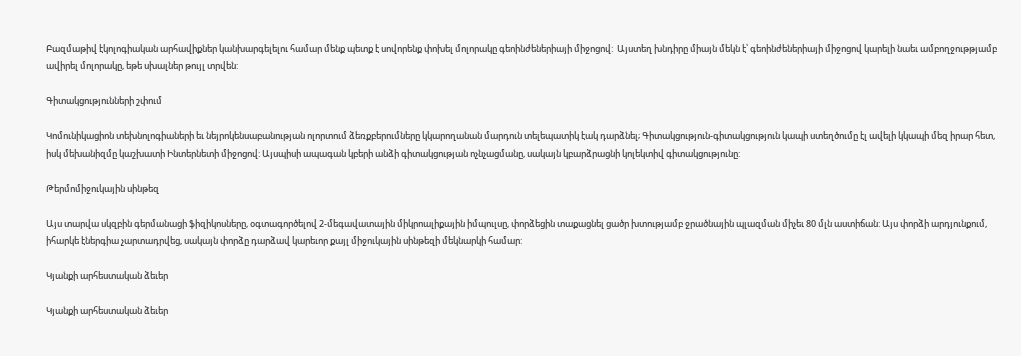Բազմաթիվ էկոլոգիական արհավիքներ կանխարգելելու համար մենք պետք է սովորենք փոխել մոլորակը գեոինժեներիայի միջոցով:  Այստեղ խնդիրը միայն մեկն է՝ գեոինժեներիայի միջոցով կարելի նաեւ ամբողջութթյամբ ավիրել մոլորակը, եթե սխալներ թույլ տրվեն:

Գիտակցությունների շփում

Կոմունիկացիոն տեխնոլոգիաների եւ նեյրոկենսաբանության ոլորտում ձեռքբերումները կկարողանան մարդուն տելեպատիկ էակ դարձնել; Գիտակցություն-գիտակցություն կապի ստեղծումը էլ ավելի կկապի մեզ իրար հետ, իսկ մեխանիզմը կաշխատի Ինտերնետի միջոցով: Այսպիսի ապագան կբերի անձի գիտակցության ոչնչացմանը, սակայն կբարձրացնի կոլեկտիվ գիտակցությունը:

Թերմոմիջուկային սինթեզ

Այս տարվա սկզբին գերմանացի ֆիզիկոսները, օգտագործելով 2-մեգավատային միկրոալիքային իմպուլսը, փորձեցին տաքացնել ցածր խտությամբ ջրածնային պլազման միչեւ 80 մլն աստիճան: Այս փորձի արդյունքում, իհարկե էներգիա չարտադրվեց, սակայն փորձը դարձավ կարեւոր քայլ միջուկային սինթեզի մեկնարկի համար:

Կյանքի արհեստական ձեւեր

Կյանքի արհեստական ձեւեր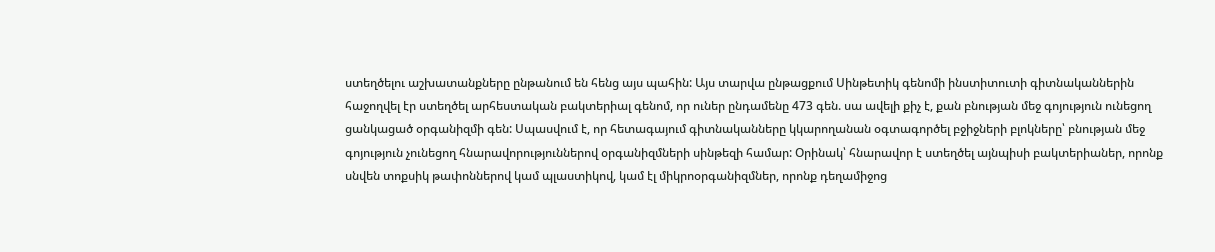ստեղծելու աշխատանքները ընթանում են հենց այս պահին: Այս տարվա ընթացքում Սինթետիկ գենոմի ինստիտուտի գիտնականներին հաջողվել էր ստեղծել արհեստական բակտերիալ գենոմ, որ ուներ ընդամենը 473 գեն. սա ավելի քիչ է, քան բնության մեջ գոյություն ունեցող ցանկացած օրգանիզմի գեն: Սպասվում է, որ հետագայում գիտնականները կկարողանան օգտագործել բջիջների բլոկները՝ բնության մեջ գոյություն չունեցող հնարավորություններով օրգանիզմների սինթեզի համար: Օրինակ՝ հնարավոր է ստեղծել այնպիսի բակտերիաներ, որոնք սնվեն տոքսիկ թափոններով կամ պլաստիկով, կամ էլ միկրոօրգանիզմներ, որոնք դեղամիջոց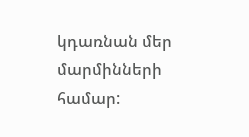կդառնան մեր մարմինների համար: